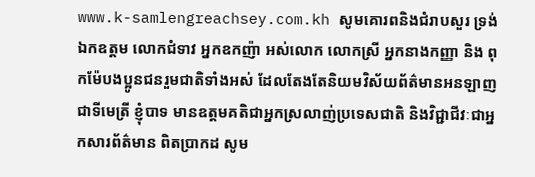www.k-samlengreachsey.com.kh សូមគោរពនិងជំរាបសួរ ទ្រង់ឯកឧត្តម លោកជំទាវ អ្នកឧកញ៉ា អស់លោក លោកស្រី អ្នកនាងកញ្ញា និង ពុកម៉ែបងប្អូនជនរួមជាតិទាំងអស់ ដែលតែងតែនិយមវិស័យព័ត៌មានអនឡាញជាទីមេត្រី ខ្ញុំបាទ មានឧត្តមគតិជាអ្នកស្រលាញ់ប្រទេសជាតិ និងវិជ្ជាជីវៈជាអ្នកសារព័ត៌មាន ពិតប្រាកដ សូម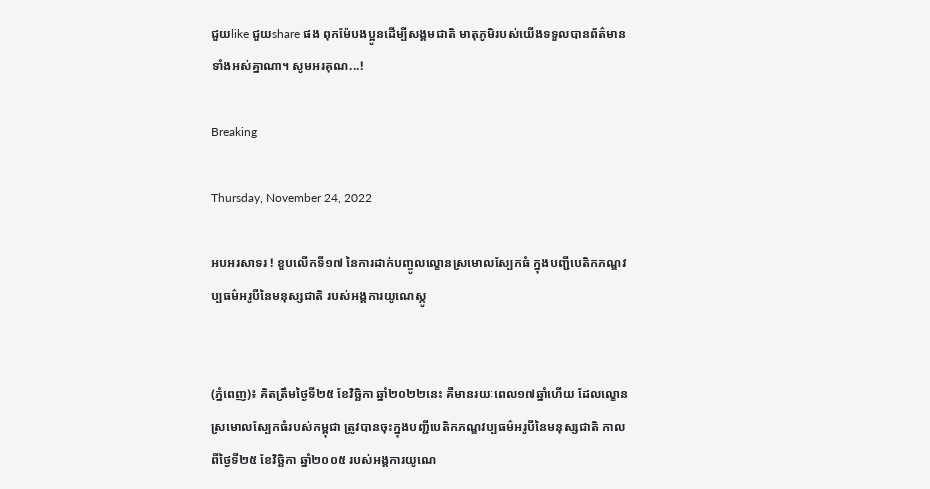ជួយlike ជួយshare ផង ពុកម៉ែបងប្អូនដើម្បីសង្គមជាតិ មាតុភូមិរបស់យើងទទួលបានព័ត៌មានទាំងអស់គ្នាណា។ សូមអរគុណ...!

Breaking

Thursday, November 24, 2022

អបអរសាទរ ! ខួបលើកទី១៧ នៃការដាក់បញ្ចូលល្ខោនស្រមោលស្បែកធំ ក្នុងបញ្ជីបេតិកភណ្ឌវប្បធម៌អរូបីនៃមនុស្សជាតិ របស់អង្គការយូណេស្កូ


(ភ្នំពេញ)៖ គិតត្រឹមថ្ងៃទី២៥ ខែវិច្ឆិកា ឆ្នាំ២០២២នេះ គឺមានរយៈពេល១៧ឆ្នាំហើយ ដែលល្ខោនស្រមោលស្បែកធំរបស់កម្ពុជា ត្រូវបានចុះក្នុងបញ្ជីបេតិកភណ្ឌវប្បធម៌អរូបីនៃមនុស្សជាតិ កាលពីថ្ងៃទី២៥ ខែវិច្ឆិកា ឆ្នាំ២០០៥ របស់អង្គការយូណេ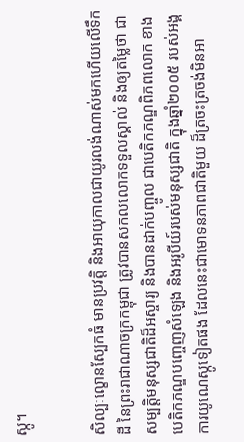ស្កូ។


សិល្បៈល្ខោនស្បែកធំ មានប្រវត្តិ និងអាយុកាលជាយូរលង់ណាស់មកហើយលើទឹកដី នៃព្រះរាជាណាចក្រកម្ពុជា ត្រូវបានសកលលោកទទួលស្គាល់ និងឲ្យតម្លៃថា ជាសម្បត្តិមនុស្សជាតិដ៏អស្ចារ្យ និងបានដាក់បញ្ចូល ជាបេតិកភណ្ឌពិភពលោក ខាងបេតិកភណ្ឌបញ្ចេញសំឡេង និងអរូបីយ៍របស់មនុស្សជាតិ ក្នុងឆ្នាំ២០០៥ របស់អង្គការយូណេស្កូទៀតផង ដែលនេះជាមោទនភាពជាតិមួយ ដ៏ត្រចះត្រចង់មិនអា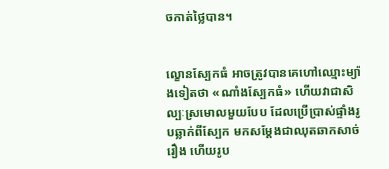ចកាត់ថ្លៃបាន។


ល្ខោនស្បែកធំ អាចត្រូវបានគេហៅឈ្មោះម្យ៉ាងទៀតថា «ណាំងស្បែកធំ» ហើយវាជាសិល្បៈស្រមោលមួយបែប ដែលប្រើប្រាស់ផ្ទាំងរូបឆ្លាក់ពីស្បែក មកសម្តែងជាឈុតឆាកសាច់រឿង ហើយរូប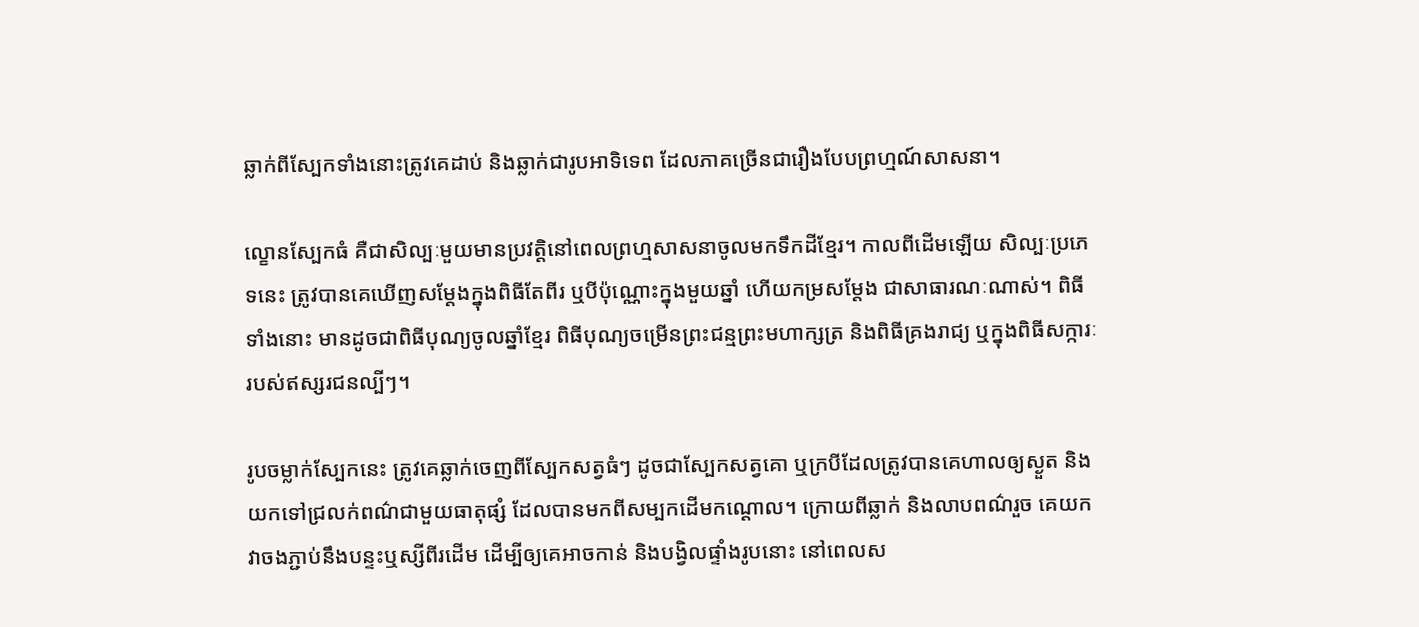ឆ្លាក់ពីស្បែកទាំងនោះត្រូវគេដាប់ និងឆ្លាក់ជារូបអាទិទេព ដែលភាគច្រើនជារឿងបែបព្រហ្មណ៍សាសនា។

ល្ខោនស្បែកធំ គឺជាសិល្បៈមួយមានប្រវត្តិនៅពេលព្រហ្មសាសនាចូលមកទឹកដីខ្មែរ។ កាលពីដើមឡើយ សិល្បៈប្រភេទនេះ ត្រូវបានគេឃើញសម្តែងក្នុងពិធីតែពីរ ឬបីប៉ុណ្ណោះក្នុងមួយឆ្នាំ ហើយកម្រសម្តែង ជាសាធារណៈណាស់។ ពិធីទាំងនោះ មានដូចជាពិធីបុណ្យចូលឆ្នាំខ្មែរ ពិធីបុណ្យចម្រើនព្រះជន្មព្រះមហាក្សត្រ និងពិធីគ្រងរាជ្យ ឬក្នុងពិធីសក្ការៈរបស់ឥស្សរជនល្បីៗ។

រូបចម្លាក់ស្បែកនេះ ត្រូវគេឆ្លាក់ចេញពីស្បែកសត្វធំៗ ដូចជាស្បែកសត្វគោ ឬក្របីដែលត្រូវបានគេហាលឲ្យស្ងួត និងយកទៅជ្រលក់ពណ៌ជាមួយធាតុផ្សំ ដែលបានមកពីសម្បកដើមកណ្ដោល។ ក្រោយពីឆ្លាក់ និងលាបពណ៌រួច គេយកវាចងភ្ជាប់នឹងបន្ទះឬស្សីពីរដើម ដើម្បីឲ្យគេអាចកាន់ និងបង្វិលផ្ទាំងរូបនោះ នៅពេលស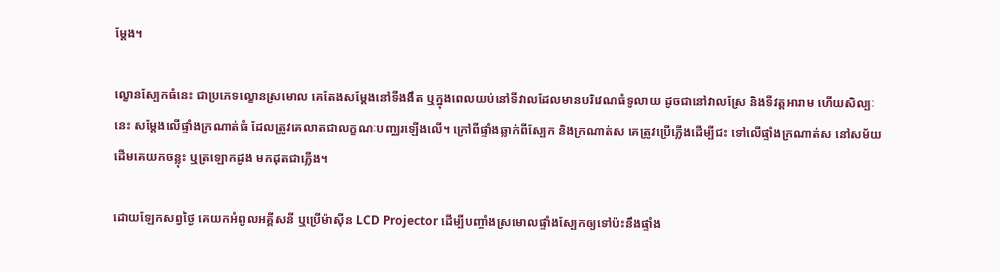ម្តែង។

ល្ខោនស្បែកធំនេះ ជាប្រភេទល្ខោនស្រមោល គេតែងសម្តែងនៅទីងងឹត ឬក្នុងពេលយប់នៅទីវាលដែលមានបរិវេណធំទូលាយ ដូចជានៅវាលស្រែ និងទីវត្តអារាម ហើយសិល្បៈនេះ សម្តែងលើផ្ទាំងក្រណាត់ធំ ដែលត្រូវគេលាតជាលក្ខណៈបញ្ឈរឡើងលើ។ ក្រៅពីផ្ទាំងឆ្លាក់ពីស្បែក និងក្រណាត់ស គេត្រូវប្រើភ្លើងដើម្បីជះ ទៅលើផ្ទាំងក្រណាត់ស នៅសម័យដើមគេយកចន្លុះ ឬត្រឡោកដូង មកដុតជាភ្លើង។

ដោយឡែកសព្វថ្ងៃ គេយកអំពូលអគ្គីសនី ឬប្រើម៉ាស៊ីន LCD Projector ដើម្បីបញ្ចាំងស្រមោលផ្ទាំងស្បែកឲ្យទៅប៉ះនឹងផ្ទាំង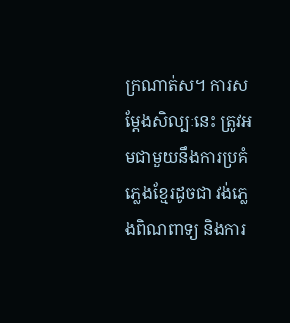ក្រណាត់ស។ ការសម្តែងសិល្បៈនេះ ត្រូវអមជាមួយនឹងការប្រគំភ្លេងខ្មែរដូចជា វង់ភ្លេងពិណពាទ្យ និងការ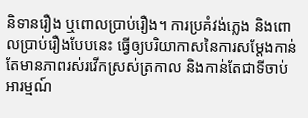និទានរឿង ឬពោលប្រាប់រឿង។ ការប្រគំវង់ភ្លេង និងពោលប្រាប់រឿងបែបនេះ ធ្វើឲ្យបរិយាកាសនៃការសម្តែងកាន់តែមានភាពរស់រវើកស្រស់ត្រកាល និងកាន់តែជាទីចាប់អារម្មណ៍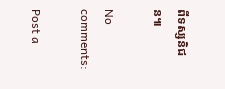ពីទស្សនិជន៕

No comments:

Post a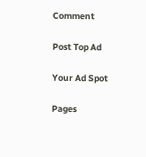Comment

Post Top Ad

Your Ad Spot

Pages